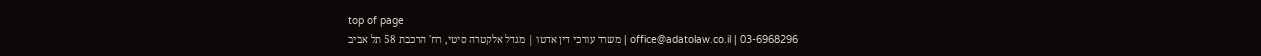top of page
03-6968296 | office@adatolaw.co.il | משרד עורכי דין אדטו | מגדל אלקטרה סיטי, רח' הרכבת 58 תל אביב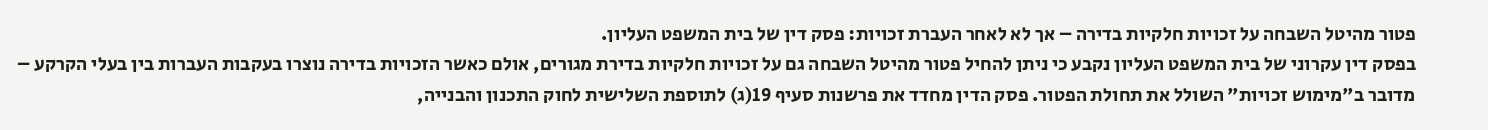פטור מהיטל השבחה על זכויות חלקיות בדירה – אך לא לאחר העברת זכויות: פסק דין של בית המשפט העליון.
בפסק דין עקרוני של בית המשפט העליון נקבע כי ניתן להחיל פטור מהיטל השבחה גם על זכויות חלקיות בדירת מגורים, אולם כאשר הזכויות בדירה נוצרו בעקבות העברות בין בעלי הקרקע – מדובר ב"מימוש זכויות" השולל את תחולת הפטור. פסק הדין מחדד את פרשנות סעיף 19(ג) לתוספת השלישית לחוק התכנון והבנייה,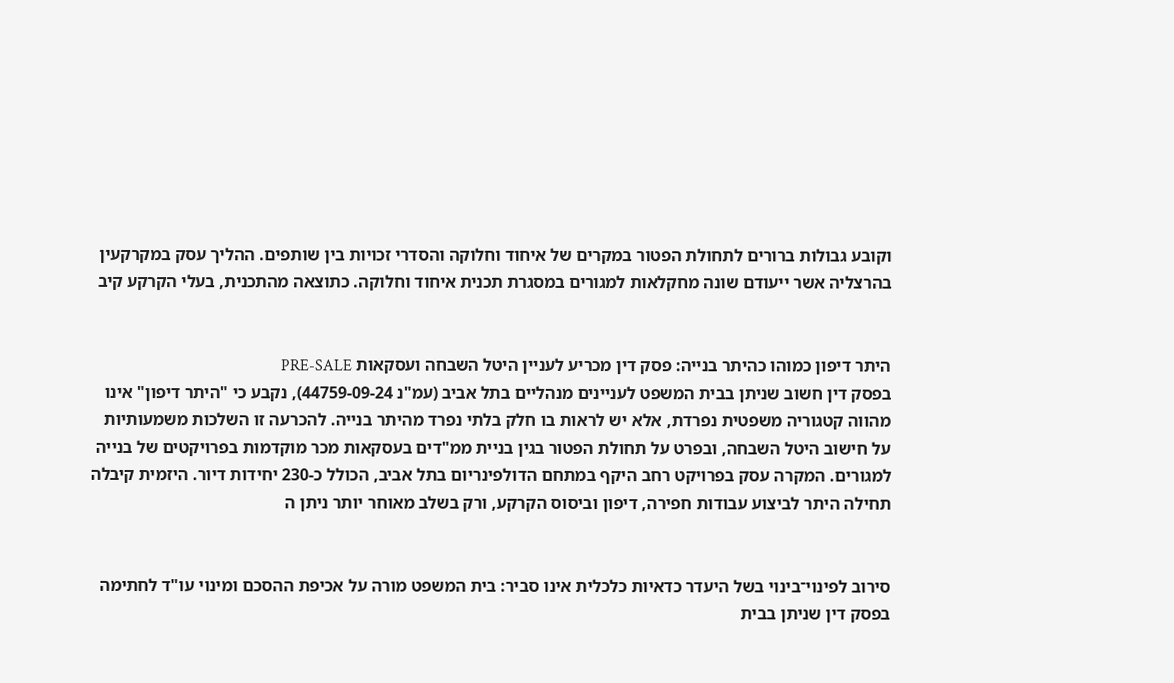וקובע גבולות ברורים לתחולת הפטור במקרים של איחוד וחלוקה והסדרי זכויות בין שותפים. ההליך עסק במקרקעין בהרצליה אשר ייעודם שונה מחקלאות למגורים במסגרת תכנית איחוד וחלוקה. כתוצאה מהתכנית, בעלי הקרקע קיב


היתר דיפון כמוהו כהיתר בנייה: פסק דין מכריע לעניין היטל השבחה ועסקאות PRE-SALE
בפסק דין חשוב שניתן בבית המשפט לעניינים מנהליים בתל אביב (עמ"נ 44759-09-24), נקבע כי "היתר דיפון" אינו מהווה קטגוריה משפטית נפרדת, אלא יש לראות בו חלק בלתי נפרד מהיתר בנייה. להכרעה זו השלכות משמעותיות על חישוב היטל השבחה, ובפרט על תחולת הפטור בגין בניית ממ"דים בעסקאות מכר מוקדמות בפרויקטים של בנייה למגורים. המקרה עסק בפרויקט רחב היקף במתחם הדולפינריום בתל אביב, הכולל כ-230 יחידות דיור. היזמית קיבלה תחילה היתר לביצוע עבודות חפירה, דיפון וביסוס הקרקע, ורק בשלב מאוחר יותר ניתן ה


סירוב לפינוי־בינוי בשל היעדר כדאיות כלכלית אינו סביר: בית המשפט מורה על אכיפת ההסכם ומינוי עו"ד לחתימה
בפסק דין שניתן בבית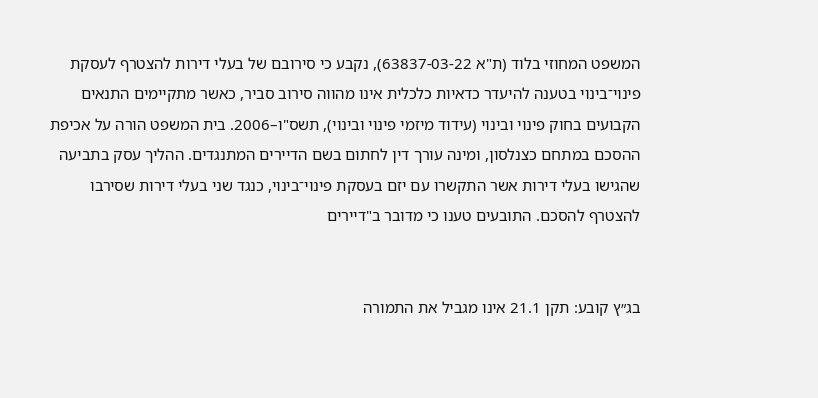המשפט המחוזי בלוד (ת"א 63837-03-22), נקבע כי סירובם של בעלי דירות להצטרף לעסקת פינוי־בינוי בטענה להיעדר כדאיות כלכלית אינו מהווה סירוב סביר, כאשר מתקיימים התנאים הקבועים בחוק פינוי ובינוי (עידוד מיזמי פינוי ובינוי), תשס"ו–2006. בית המשפט הורה על אכיפת ההסכם במתחם כצנלסון, ומינה עורך דין לחתום בשם הדיירים המתנגדים. ההליך עסק בתביעה שהגישו בעלי דירות אשר התקשרו עם יזם בעסקת פינוי־בינוי, כנגד שני בעלי דירות שסירבו להצטרף להסכם. התובעים טענו כי מדובר ב"דיירים


בג״ץ קובע: תקן 21.1 אינו מגביל את התמורה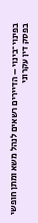בפינוי־בינוי – הדיירים רשאים לנהל משא ומתן חופשי
בפסק דין עקרוני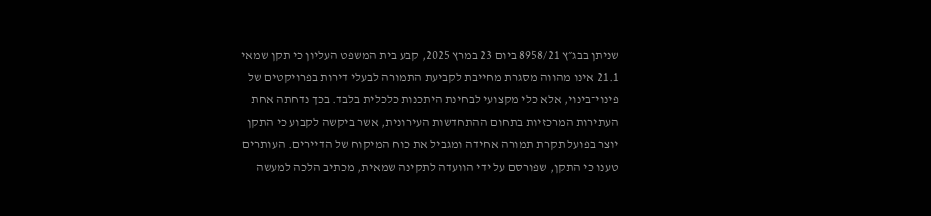שניתן בבג״ץ 8958/21 ביום 23 במרץ 2025, קבע בית המשפט העליון כי תקן שמאי 21.1 אינו מהווה מסגרת מחייבת לקביעת התמורה לבעלי דירות בפרויקטים של פינוי־בינוי, אלא כלי מקצועי לבחינת היתכנות כלכלית בלבד. בכך נדחתה אחת העתירות המרכזיות בתחום ההתחדשות העירונית, אשר ביקשה לקבוע כי התקן יוצר בפועל תקרת תמורה אחידה ומגביל את כוח המיקוח של הדיירים. העותרים טענו כי התקן, שפורסם על ידי הוועדה לתקינה שמאית, מכתיב הלכה למעשה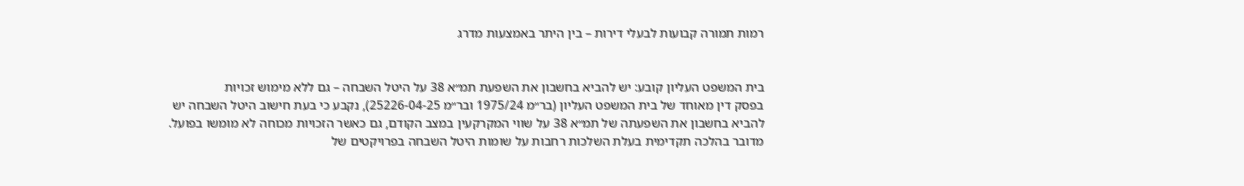רמות תמורה קבועות לבעלי דירות – בין היתר באמצעות מדרג


בית המשפט העליון קובע: יש להביא בחשבון את השפעת תמ״א 38 על היטל השבחה – גם ללא מימוש זכויות
בפסק דין מאוחד של בית המשפט העליון (בר״מ 1975/24 ובר״מ 25226-04-25), נקבע כי בעת חישוב היטל השבחה יש להביא בחשבון את השפעתה של תמ״א 38 על שווי המקרקעין במצב הקודם, גם כאשר הזכויות מכוחה לא מומשו בפועל. מדובר בהלכה תקדימית בעלת השלכות רחבות על שומות היטל השבחה בפרויקטים של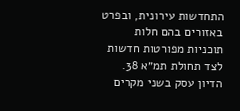התחדשות עירונית, ובפרט באזורים בהם חלות תוכניות מפורטות חדשות לצד תחולת תמ״א 38. הדיון עסק בשני מקרים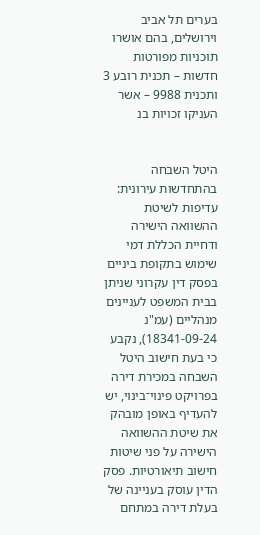בערים תל אביב וירושלים, בהם אושרו תוכניות מפורטות חדשות – תכנית רובע 3 ותכנית 9988 – אשר העניקו זכויות בנ


היטל השבחה בהתחדשות עירונית: עדיפות לשיטת ההשוואה הישירה ודחיית הכללת דמי שימוש בתקופת ביניים
בפסק דין עקרוני שניתן בבית המשפט לעניינים מנהליים (עמ"נ 18341-09-24), נקבע כי בעת חישוב היטל השבחה במכירת דירה בפרויקט פינוי־בינוי, יש להעדיף באופן מובהק את שיטת ההשוואה הישירה על פני שיטות חישוב תיאורטיות. פסק הדין עוסק בעניינה של בעלת דירה במתחם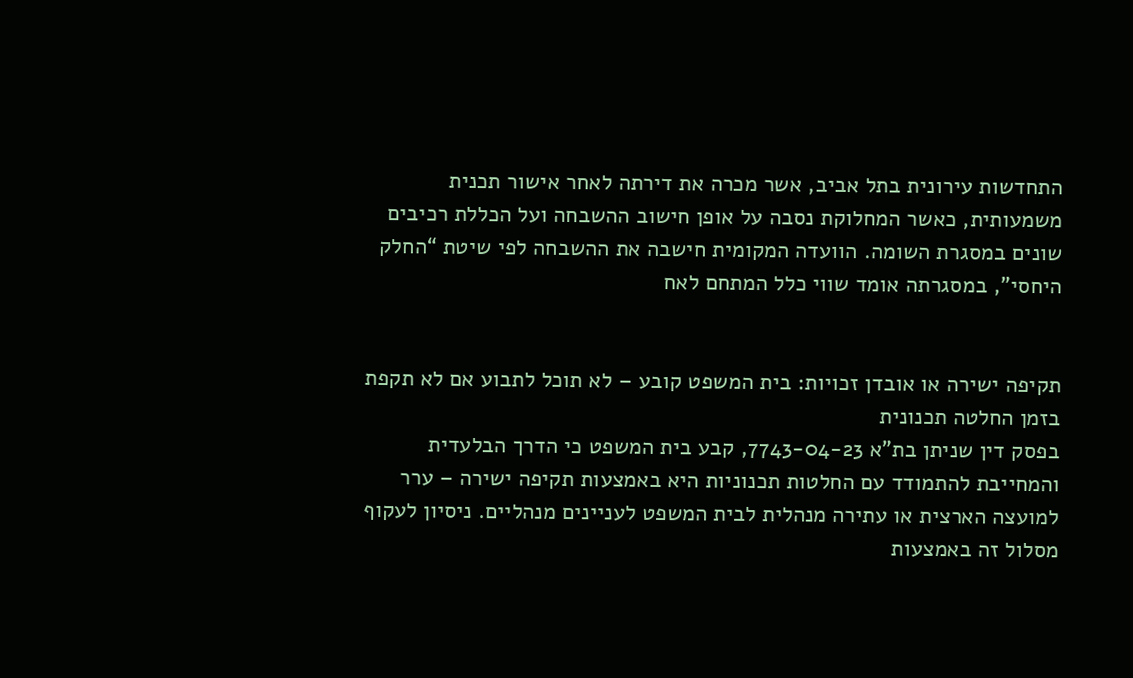התחדשות עירונית בתל אביב, אשר מכרה את דירתה לאחר אישור תכנית משמעותית, כאשר המחלוקת נסבה על אופן חישוב ההשבחה ועל הכללת רכיבים שונים במסגרת השומה. הוועדה המקומית חישבה את ההשבחה לפי שיטת “החלק היחסי”, במסגרתה אומד שווי כלל המתחם לאח


תקיפה ישירה או אובדן זכויות: בית המשפט קובע – לא תוכל לתבוע אם לא תקפת בזמן החלטה תכנונית
בפסק דין שניתן בת"א 7743-04-23, קבע בית המשפט כי הדרך הבלעדית והמחייבת להתמודד עם החלטות תכנוניות היא באמצעות תקיפה ישירה – ערר למועצה הארצית או עתירה מנהלית לבית המשפט לעניינים מנהליים. ניסיון לעקוף מסלול זה באמצעות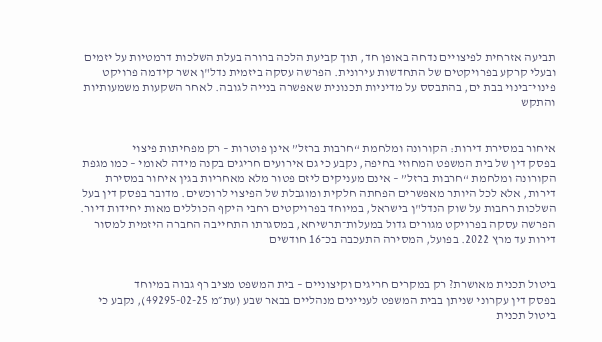תביעה אזרחית לפיצויים נדחה באופן חד, תוך קביעת הלכה ברורה בעלת השלכות דרמטיות על יזמים ובעלי קרקע בפרויקטים של התחדשות עירונית. הפרשה עסקה ביזמית נדל"ן אשר קידמה פרויקט פינוי־בינוי בבת ים, בהתבסס על מדיניות תכנונית שאפשרה בנייה לגובה. לאחר השקעות משמעותיות והתקש


איחור במסירת דירות: הקורונה ומלחמת “חרבות ברזל” אינן פוטרות – רק מפחיתות פיצוי
בפסק דין של בית המשפט המחוזי בחיפה, נקבע כי גם אירועים חריגים בקנה מידה לאומי – כמו מגפת הקורונה ומלחמת “חרבות ברזל” – אינם מעניקים ליזם פטור מלא מאחריות בגין איחור במסירת דירות, אלא לכל היותר מאפשרים הפחתה חלקית ומוגבלת של הפיצוי לרוכשים. מדובר בפסק דין בעל השלכות רחבות על שוק הנדל"ן בישראל, במיוחד בפרויקטים רחבי היקף הכוללים מאות יחידות דיור. הפרשה עסקה בפרויקט מגורים גדול במעלות־תרשיחא, במסגרתו התחייבה החברה היזמית למסור דירות עד מרץ 2022. בפועל, המסירה התעכבה בכ־16 חודשים


ביטול תכנית מאושרת? רק במקרים חריגים וקיצוניים – בית המשפט מציב רף גבוה במיוחד
בפסק דין עקרוני שניתן בבית המשפט לעניינים מנהליים בבאר שבע (עת״מ 49295-02-25), נקבע כי ביטול תכנית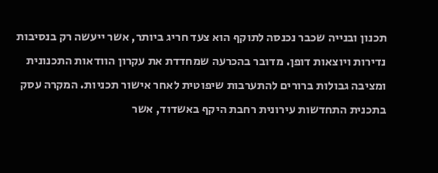תכנון ובנייה שכבר נכנסה לתוקף הוא צעד חריג ביותר, אשר ייעשה רק בנסיבות נדירות ויוצאות דופן. מדובר בהכרעה שמחדדת את עקרון הוודאות התכנונית ומציבה גבולות ברורים להתערבות שיפוטית לאחר אישור תכניות. המקרה עסק בתכנית התחדשות עירונית רחבת היקף באשדוד, אשר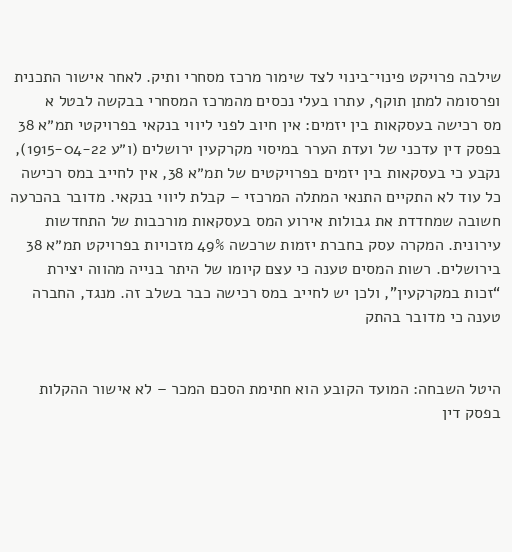שילבה פרויקט פינוי־בינוי לצד שימור מרכז מסחרי ותיק. לאחר אישור התכנית ופרסומה למתן תוקף, עתרו בעלי נכסים מהמרכז המסחרי בבקשה לבטל א
מס רכישה בעסקאות בין יזמים: אין חיוב לפני ליווי בנקאי בפרויקטי תמ״א 38
בפסק דין עדכני של ועדת הערר במיסוי מקרקעין ירושלים (ו״ע 1915-04-22), נקבע כי בעסקאות בין יזמים בפרויקטים של תמ״א 38, אין לחייב במס רכישה כל עוד לא התקיים התנאי המתלה המרכזי – קבלת ליווי בנקאי. מדובר בהכרעה חשובה שמחדדת את גבולות אירוע המס בעסקאות מורכבות של התחדשות עירונית. המקרה עסק בחברת יזמות שרכשה 49% מזכויות בפרויקט תמ״א 38 בירושלים. רשות המסים טענה כי עצם קיומו של היתר בנייה מהווה יצירת “זכות במקרקעין”, ולכן יש לחייב במס רכישה כבר בשלב זה. מנגד, החברה טענה כי מדובר בהתק


היטל השבחה: המועד הקובע הוא חתימת הסכם המכר – לא אישור ההקלות
בפסק דין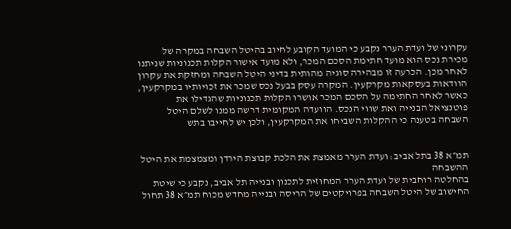עקרוני של ועדת הערר נקבע כי המועד הקובע לחיוב בהיטל השבחה במקרה של מכירת נכס הוא מועד חתימת הסכם המכר, ולא מועד אישור הקלות תכנוניות שניתנו לאחר מכן. הכרעה זו מבהירה סוגיה מהותית בדיני היטל השבחה ומחזקת את עקרון הוודאות בעסקאות מקרקעין. המקרה עסק בבעל נכס שמכר את זכויותיו במקרקעין, כאשר לאחר החתימה על הסכם המכר אושרו הקלות תכנוניות שהגדילו את פוטנציאל הבנייה ואת שווי הנכס. הוועדה המקומית דרשה ממנו לשלם היטל השבחה בטענה כי ההקלות השביחו את המקרקעין, ולכן יש לחייבו בתש


תמ״א 38 בתל אביב: ועדת הערר מאמצת את הלכת קבוצת הירדן ומצמצמת את היטל ההשבחה
בהחלטה רוחבית של ועדת הערר המחוזית לתכנון ובנייה תל אביב, נקבע כי שיטת החישוב של היטל השבחה בפרויקטים של הריסה ובנייה מחדש מכוח תמ״א 38 תחול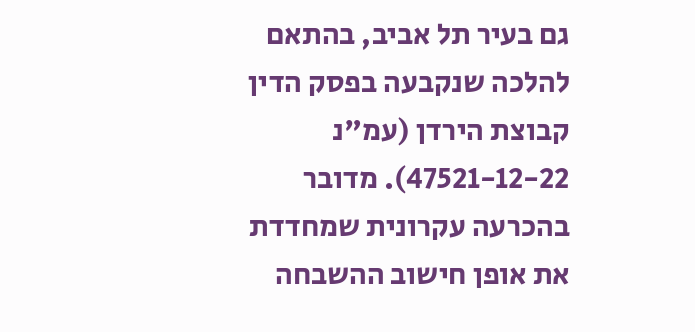גם בעיר תל אביב, בהתאם להלכה שנקבעה בפסק הדין קבוצת הירדן (עמ"נ 47521-12-22). מדובר בהכרעה עקרונית שמחדדת את אופן חישוב ההשבחה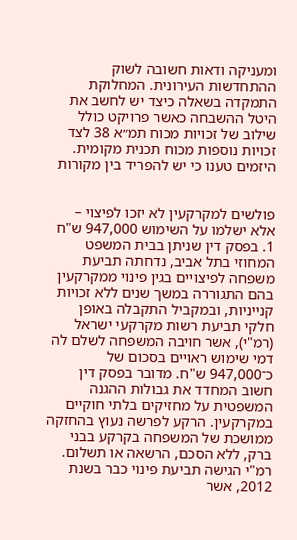ומעניקה ודאות חשובה לשוק ההתחדשות העירונית. המחלוקת התמקדה בשאלה כיצד יש לחשב את היטל ההשבחה כאשר פרויקט כולל שילוב של זכויות מכוח תמ״א 38 לצד זכויות נוספות מכוח תכנית מקומית. היזמים טענו כי יש להפריד בין מקורות


פולשים למקרקעין לא יזכו לפיצוי – אלא ישלמו על השימוש 947,000 ש"ח
1. בפסק דין שניתן בבית המשפט המחוזי בתל אביב, נדחתה תביעת משפחה לפיצויים בגין פינוי ממקרקעין בהם התגוררה במשך שנים ללא זכויות קנייניות, ובמקביל התקבלה באופן חלקי תביעת רשות מקרקעי ישראל (רמ"י), אשר חויבה המשפחה לשלם לה דמי שימוש ראויים בסכום של כ־947,000 ש"ח. מדובר בפסק דין חשוב המחדד את גבולות ההגנה המשפטית על מחזיקים בלתי חוקיים במקרקעין. הרקע לפרשה נעוץ בהחזקה ממושכת של המשפחה בקרקע בבני ברק, ללא הסכם, הרשאה או תשלום. רמ"י הגישה תביעת פינוי כבר בשנת 2012, אשר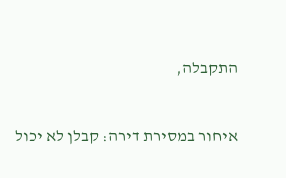התקבלה,


איחור במסירת דירה: קבלן לא יכול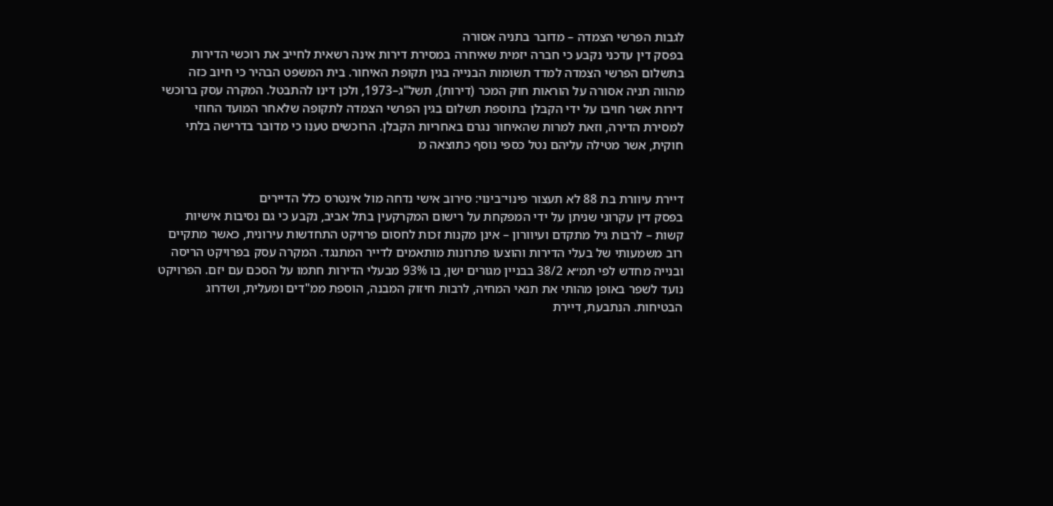לגבות הפרשי הצמדה – מדובר בתניה אסורה
בפסק דין עדכני נקבע כי חברה יזמית שאיחרה במסירת דירות אינה רשאית לחייב את רוכשי הדירות בתשלום הפרשי הצמדה למדד תשומות הבנייה בגין תקופת האיחור. בית המשפט הבהיר כי חיוב כזה מהווה תניה אסורה על הוראות חוק המכר (דירות), תשל"ג–1973, ולכן דינו להתבטל. המקרה עסק ברוכשי דירות אשר חויבו על ידי הקבלן בתוספת תשלום בגין הפרשי הצמדה לתקופה שלאחר המועד החוזי למסירת הדירה, וזאת למרות שהאיחור נגרם באחריות הקבלן. הרוכשים טענו כי מדובר בדרישה בלתי חוקית, אשר מטילה עליהם נטל כספי נוסף כתוצאה מ


דיירת עיוורת בת 88 לא תעצור פינוי־בינוי: סירוב אישי נדחה מול אינטרס כלל הדיירים
בפסק דין עקרוני שניתן על ידי המפקחת על רישום המקרקעין בתל אביב, נקבע כי גם נסיבות אישיות קשות – לרבות גיל מתקדם ועיוורון – אינן מקנות זכות לחסום פרויקט התחדשות עירונית, כאשר מתקיים רוב משמעותי של בעלי הדירות והוצעו פתרונות מותאמים לדייר המתנגד. המקרה עסק בפרויקט הריסה ובנייה מחדש לפי תמ״א 38/2 בבניין מגורים ישן, בו 93% מבעלי הדירות חתמו על הסכם עם יזם. הפרויקט נועד לשפר באופן מהותי את תנאי המחיה, לרבות חיזוק המבנה, הוספת ממ"דים ומעלית, ושדרוג הבטיחות. הנתבעת, דיירת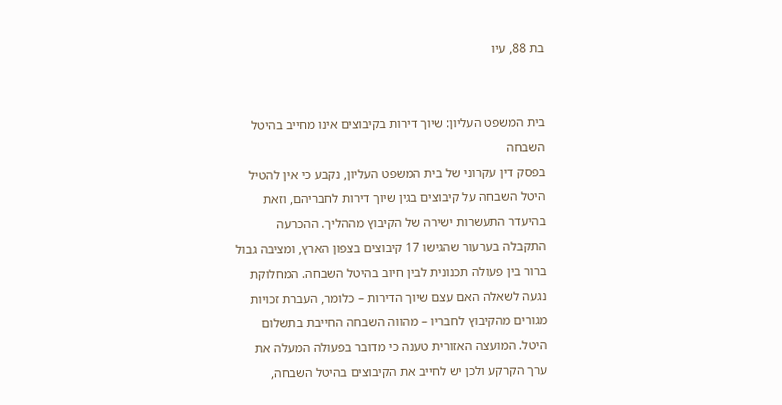בת 88, עיו


בית המשפט העליון: שיוך דירות בקיבוצים אינו מחייב בהיטל השבחה
בפסק דין עקרוני של בית המשפט העליון, נקבע כי אין להטיל היטל השבחה על קיבוצים בגין שיוך דירות לחבריהם, וזאת בהיעדר התעשרות ישירה של הקיבוץ מההליך. ההכרעה התקבלה בערעור שהגישו 17 קיבוצים בצפון הארץ, ומציבה גבול ברור בין פעולה תכנונית לבין חיוב בהיטל השבחה. המחלוקת נגעה לשאלה האם עצם שיוך הדירות – כלומר, העברת זכויות מגורים מהקיבוץ לחבריו – מהווה השבחה החייבת בתשלום היטל. המועצה האזורית טענה כי מדובר בפעולה המעלה את ערך הקרקע ולכן יש לחייב את הקיבוצים בהיטל השבחה,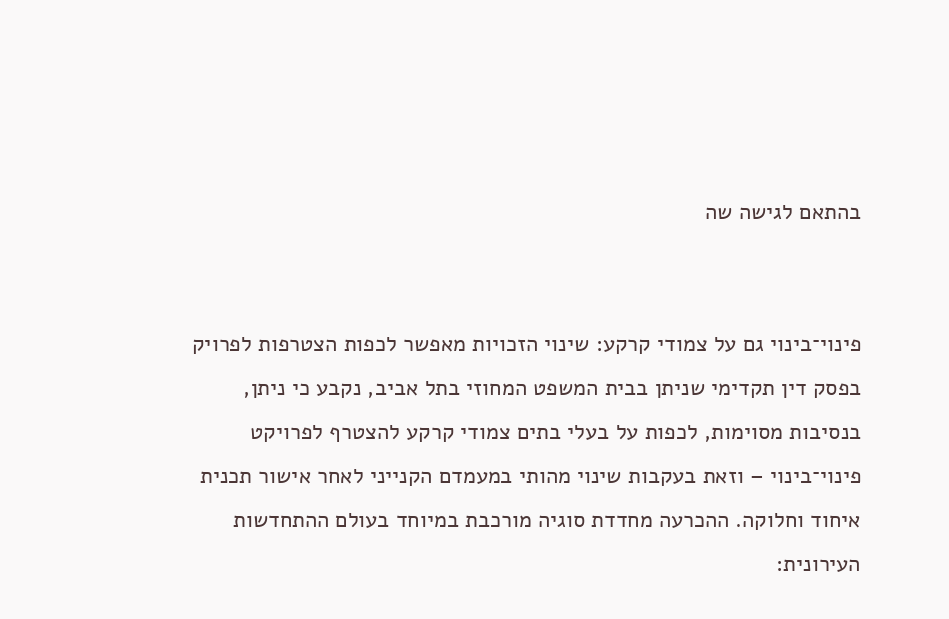בהתאם לגישה שה


פינוי־בינוי גם על צמודי קרקע: שינוי הזכויות מאפשר לכפות הצטרפות לפרויק
בפסק דין תקדימי שניתן בבית המשפט המחוזי בתל אביב, נקבע כי ניתן, בנסיבות מסוימות, לכפות על בעלי בתים צמודי קרקע להצטרף לפרויקט פינוי־בינוי – וזאת בעקבות שינוי מהותי במעמדם הקנייני לאחר אישור תכנית איחוד וחלוקה. ההכרעה מחדדת סוגיה מורכבת במיוחד בעולם ההתחדשות העירונית: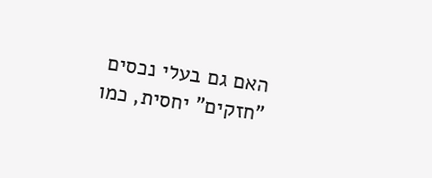האם גם בעלי נכסים "חזקים" יחסית, כמו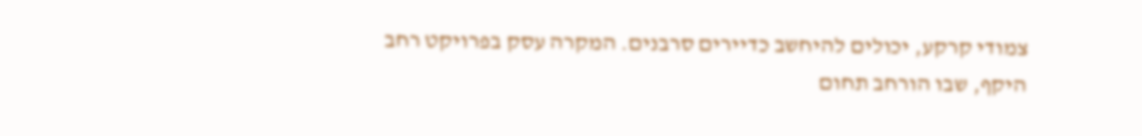צמודי קרקע, יכולים להיחשב כדיירים סרבנים. המקרה עסק בפרויקט רחב היקף, שבו הורחב תחום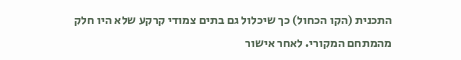התכנית (הקו הכחול) כך שיכלול גם בתים צמודי קרקע שלא היו חלק מהמתחם המקורי. לאחר אישור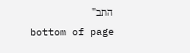התב"
bottom of page